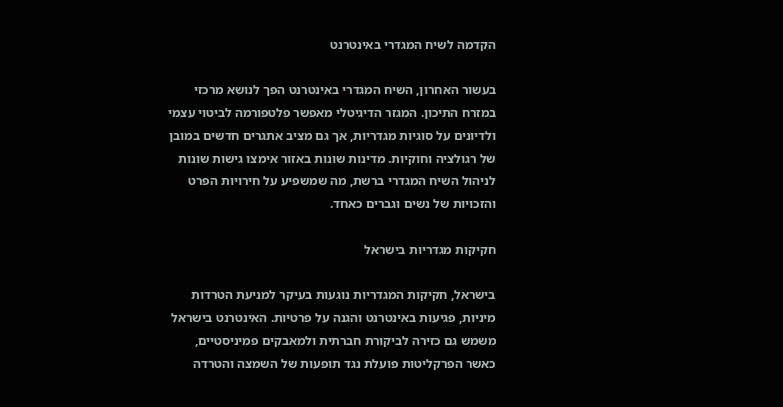הקדמה לשיח המגדרי באינטרנט

בעשור האחרון, השיח המגדרי באינטרנט הפך לנושא מרכזי במזרח התיכון. המגזר הדיגיטלי מאפשר פלטפורמה לביטוי עצמי ולדיונים על סוגיות מגדריות, אך גם מציב אתגרים חדשים במובן של רגולציה וחוקיות. מדינות שונות באזור אימצו גישות שונות לניהול השיח המגדרי ברשת, מה שמשפיע על חירויות הפרט והזכויות של נשים וגברים כאחד.

חקיקות מגדריות בישראל

בישראל, חקיקות המגדריות נוגעות בעיקר למניעת הטרדות מיניות, פגיעות באינטרנט והגנה על פרטיות. האינטרנט בישראל משמש גם כזירה לביקורת חברתית ולמאבקים פמיניסטיים, כאשר הפרקליטות פועלת נגד תופעות של השמצה והטרדה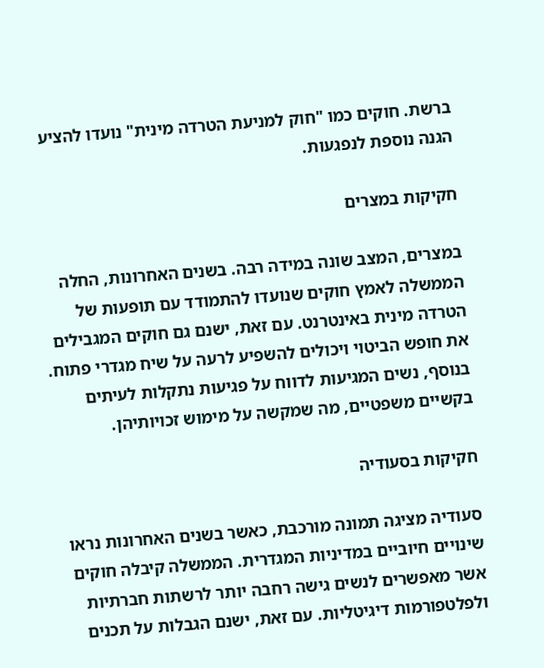ברשת. חוקים כמו "חוק למניעת הטרדה מינית" נועדו להציע הגנה נוספת לנפגעות.

חקיקות במצרים

במצרים, המצב שונה במידה רבה. בשנים האחרונות, החלה הממשלה לאמץ חוקים שנועדו להתמודד עם תופעות של הטרדה מינית באינטרנט. עם זאת, ישנם גם חוקים המגבילים את חופש הביטוי ויכולים להשפיע לרעה על שיח מגדרי פתוח. בנוסף, נשים המגיעות לדווח על פגיעות נתקלות לעיתים בקשיים משפטיים, מה שמקשה על מימוש זכויותיהן.

חקיקות בסעודיה

סעודיה מציגה תמונה מורכבת, כאשר בשנים האחרונות נראו שינויים חיוביים במדיניות המגדרית. הממשלה קיבלה חוקים אשר מאפשרים לנשים גישה רחבה יותר לרשתות חברתיות ולפלטפורמות דיגיטליות. עם זאת, ישנם הגבלות על תכנים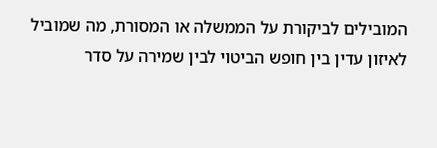המובילים לביקורת על הממשלה או המסורת, מה שמוביל לאיזון עדין בין חופש הביטוי לבין שמירה על סדר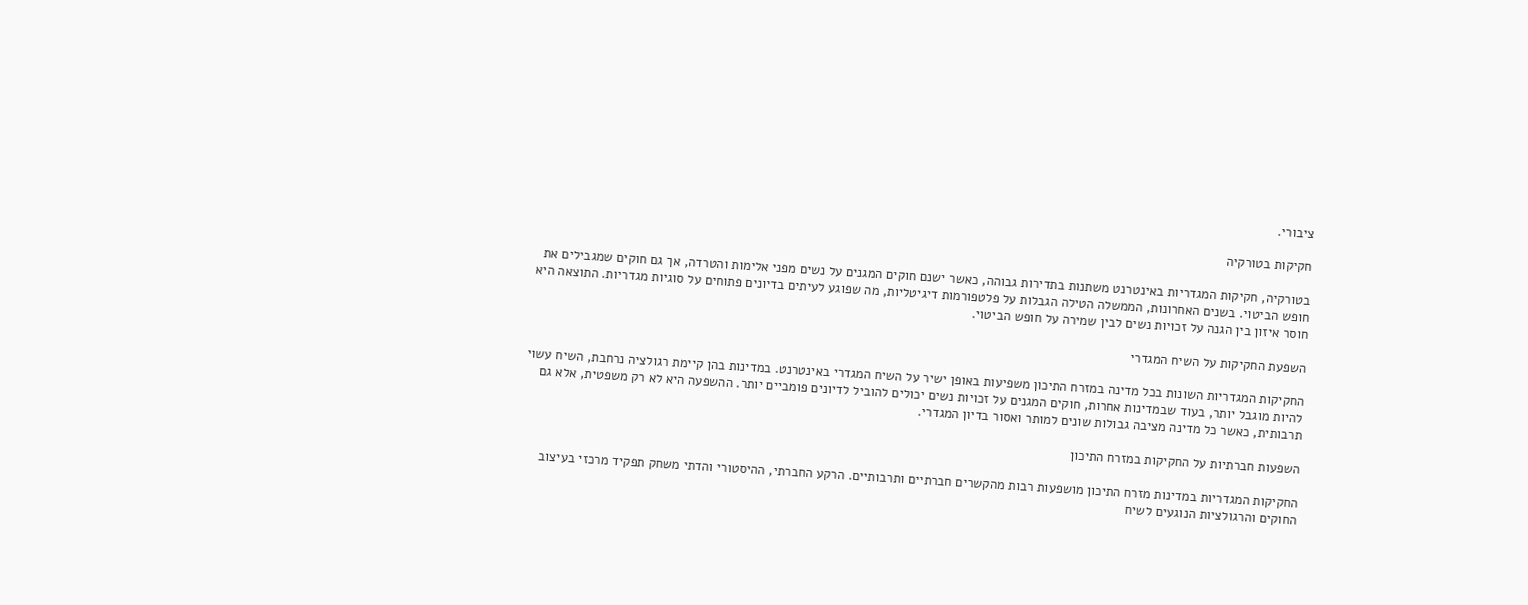ציבורי.

חקיקות בטורקיה

בטורקיה, חקיקות המגדריות באינטרנט משתנות בתדירות גבוהה, כאשר ישנם חוקים המגנים על נשים מפני אלימות והטרדה, אך גם חוקים שמגבילים את חופש הביטוי. בשנים האחרונות, הממשלה הטילה הגבלות על פלטפורמות דיגיטליות, מה שפוגע לעיתים בדיונים פתוחים על סוגיות מגדריות. התוצאה היא חוסר איזון בין הגנה על זכויות נשים לבין שמירה על חופש הביטוי.

השפעת החקיקות על השיח המגדרי

החקיקות המגדריות השונות בכל מדינה במזרח התיכון משפיעות באופן ישיר על השיח המגדרי באינטרנט. במדינות בהן קיימת רגולציה נרחבת, השיח עשוי להיות מוגבל יותר, בעוד שבמדינות אחרות, חוקים המגנים על זכויות נשים יכולים להוביל לדיונים פומביים יותר. ההשפעה היא לא רק משפטית, אלא גם תרבותית, כאשר כל מדינה מציבה גבולות שונים למותר ואסור בדיון המגדרי.

השפעות חברתיות על החקיקות במזרח התיכון

החקיקות המגדריות במדינות מזרח התיכון מושפעות רבות מהקשרים חברתיים ותרבותיים. הרקע החברתי, ההיסטורי והדתי משחק תפקיד מרכזי בעיצוב החוקים והרגולציות הנוגעים לשיח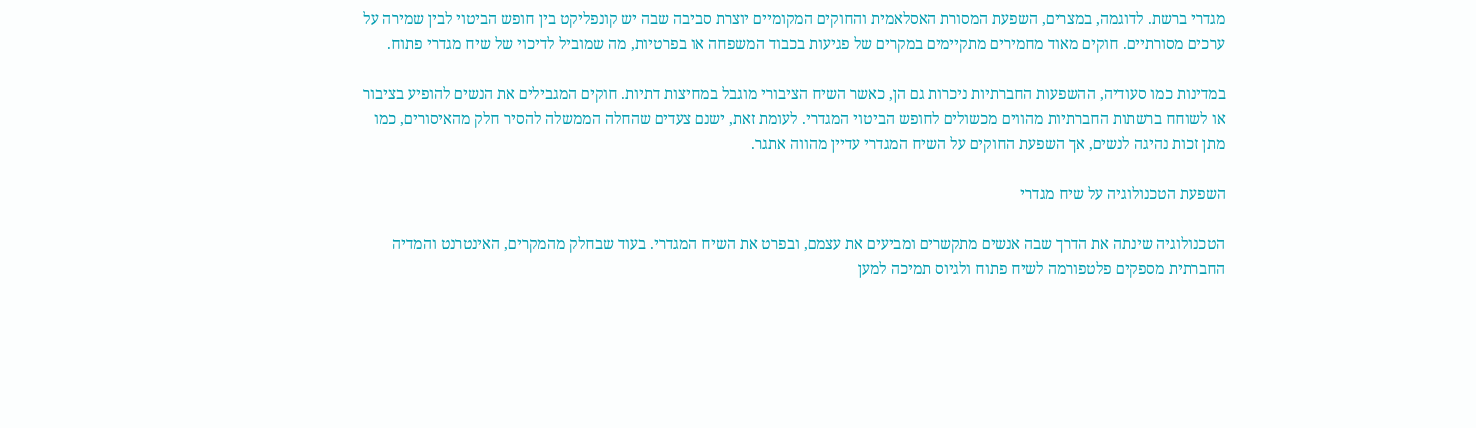מגדרי ברשת. לדוגמה, במצרים, השפעת המסורת האסלאמית והחוקים המקומיים יוצרת סביבה שבה יש קונפליקט בין חופש הביטוי לבין שמירה על ערכים מסורתיים. חוקים מאוד מחמירים מתקיימים במקרים של פגיעות בכבוד המשפחה או בפרטיות, מה שמוביל לדיכוי של שיח מגדרי פתוח.

במדינות כמו סעודיה, ההשפעות החברתיות ניכרות גם הן, כאשר השיח הציבורי מוגבל במחיצות דתיות. חוקים המגבילים את הנשים להופיע בציבור או לשוחח ברשתות החברתיות מהווים מכשולים לחופש הביטוי המגדרי. לעומת זאת, ישנם צעדים שהחלה הממשלה להסיר חלק מהאיסורים, כמו מתן זכות נהיגה לנשים, אך השפעת החוקים על השיח המגדרי עדיין מהווה אתגר.

השפעת הטכנולוגיה על שיח מגדרי

הטכנולוגיה שינתה את הדרך שבה אנשים מתקשרים ומביעים את עצמם, ובפרט את השיח המגדרי. בעוד שבחלק מהמקרים, האינטרנט והמדיה החברתית מספקים פלטפורמה לשיח פתוח ולגיוס תמיכה למען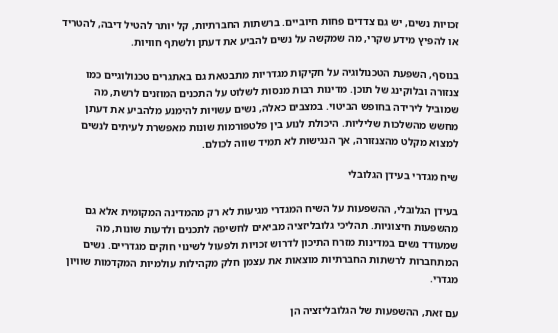זכויות נשים, יש גם צדדים פחות חיוביים. ברשתות החברתיות, קל יותר להטיל דיבה, להטריד או להפיץ מידע שקרי, מה שמקשה על נשים להביע את דעתן ולשתף חוויות.

בנוסף, השפעת הטכנולוגיה על חקיקות מגדריות מתבטאת גם באתגרים טכנולוגיים כמו צנזורה ובלוקינג של תוכן. מדינות רבות מנסות לשלוט על התכנים המוזנים לרשת, מה שמוביל לירידה בחופש הביטוי. במצבים כאלה, נשים עשויות להימנע מלהביע את דעתן מחשש מהשלכות שליליות. היכולת לנוע בין פלטפורמות שונות מאפשרת לעיתים לנשים למצוא מקלט מהצנזורה, אך הנגישות לא תמיד שווה לכולם.

שיח מגדרי בעידן הגלובלי

בעידן הגלובלי, ההשפעות על השיח המגדרי מגיעות לא רק מהמדינה המקומית אלא גם מהשפעות חיצוניות. תהליכי גלובליזציה מביאים לחשיפה לתכנים ולדעות שונות, מה שמעודד נשים במדינות מזרח התיכון לדרוש זכויות ולפעול לשינוי חוקים מגדריים. נשים המתחברות לרשתות החברתיות מוצאות את עצמן חלק מקהילות עולמיות המקדמות שוויון מגדרי.

עם זאת, ההשפעות של הגלובליזציה הן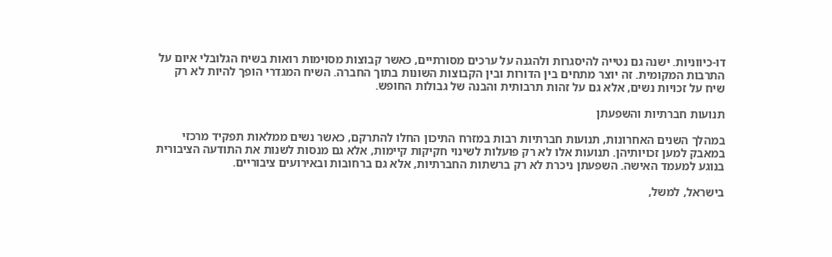דו-כיווניות. ישנה גם נטייה להיסגרות ולהגנה על ערכים מסורתיים, כאשר קבוצות מסוימות רואות בשיח הגלובלי איום על התרבות המקומית. זה יוצר מתחים בין הדורות ובין הקבוצות השונות בתוך החברה. השיח המגדרי הופך להיות לא רק שיח על זכויות נשים, אלא גם על זהות תרבותית והבנה של גבולות החופש.

תנועות חברתיות והשפעתן

במהלך השנים האחרונות, תנועות חברתיות רבות במזרח התיכון החלו להתרקם, כאשר נשים ממלאות תפקיד מרכזי במאבק למען זכויותיהן. תנועות אלו לא רק פועלות לשינוי חקיקות קיימות, אלא גם מנסות לשנות את התודעה הציבורית בנוגע למעמד האישה. השפעתן ניכרת לא רק ברשתות החברתיות, אלא גם ברחובות ובאירועים ציבוריים.

בישראל, למשל,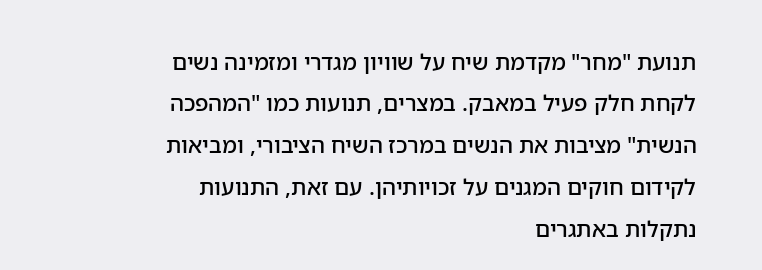תנועת "מחר" מקדמת שיח על שוויון מגדרי ומזמינה נשים לקחת חלק פעיל במאבק. במצרים, תנועות כמו "המהפכה הנשית" מציבות את הנשים במרכז השיח הציבורי, ומביאות לקידום חוקים המגנים על זכויותיהן. עם זאת, התנועות נתקלות באתגרים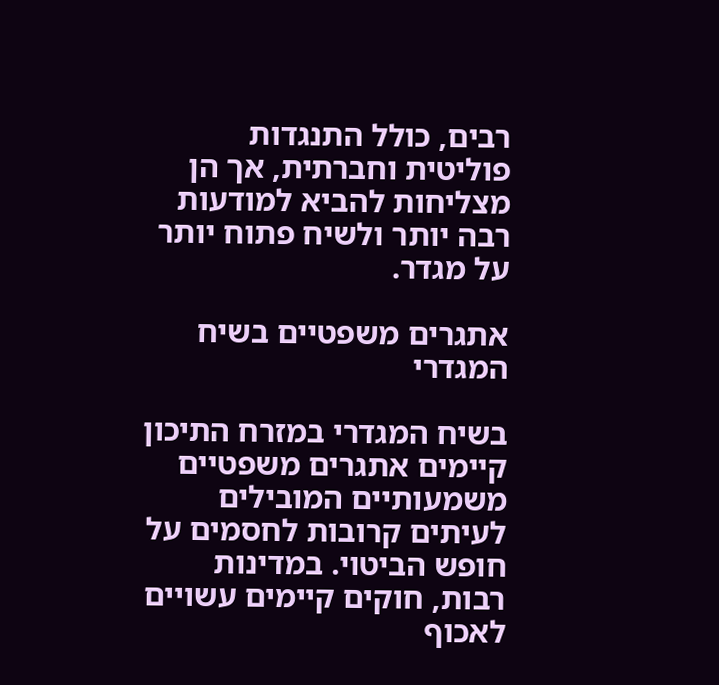רבים, כולל התנגדות פוליטית וחברתית, אך הן מצליחות להביא למודעות רבה יותר ולשיח פתוח יותר על מגדר.

אתגרים משפטיים בשיח המגדרי

בשיח המגדרי במזרח התיכון קיימים אתגרים משפטיים משמעותיים המובילים לעיתים קרובות לחסמים על חופש הביטוי. במדינות רבות, חוקים קיימים עשויים לאכוף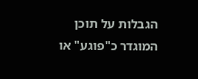הגבלות על תוכן המוגדר כ"פוגע" או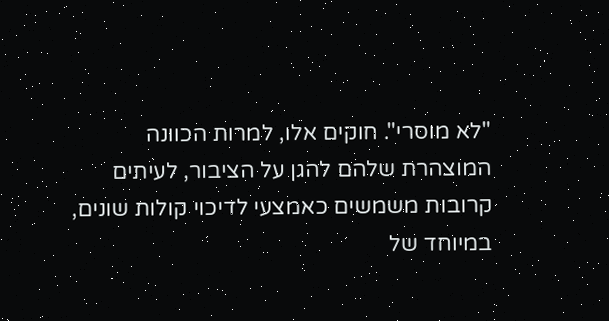"לא מוסרי". חוקים אלו, למרות הכוונה המוצהרת שלהם להגן על הציבור, לעיתים קרובות משמשים כאמצעי לדיכוי קולות שונים, במיוחד של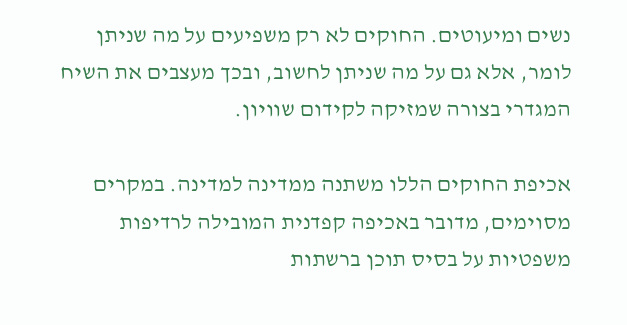נשים ומיעוטים. החוקים לא רק משפיעים על מה שניתן לומר, אלא גם על מה שניתן לחשוב, ובכך מעצבים את השיח המגדרי בצורה שמזיקה לקידום שוויון.

אכיפת החוקים הללו משתנה ממדינה למדינה. במקרים מסוימים, מדובר באכיפה קפדנית המובילה לרדיפות משפטיות על בסיס תוכן ברשתות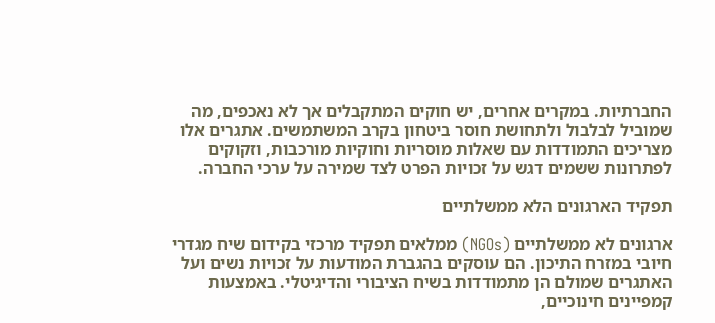החברתיות. במקרים אחרים, יש חוקים המתקבלים אך לא נאכפים, מה שמוביל לבלבול ולתחושת חוסר ביטחון בקרב המשתמשים. אתגרים אלו מצריכים התמודדות עם שאלות מוסריות וחוקיות מורכבות, וזקוקים לפתרונות ששמים דגש על זכויות הפרט לצד שמירה על ערכי החברה.

תפקיד הארגונים הלא ממשלתיים

ארגונים לא ממשלתיים (NGOs) ממלאים תפקיד מרכזי בקידום שיח מגדרי חיובי במזרח התיכון. הם עוסקים בהגברת המודעות על זכויות נשים ועל האתגרים שמולם הן מתמודדות בשיח הציבורי והדיגיטלי. באמצעות קמפיינים חינוכיים,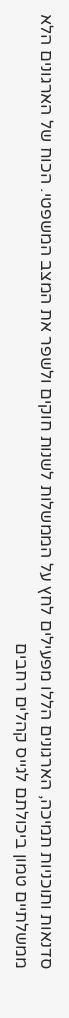סדנאות ותוכניות תמיכה, הארגונים הללו מפעילים לחץ על הממשלות לשנות חוקים ולשפר את המצב המשפטי. הכוח של הארגונים הלא ממשלתיים טמון ביכולתם לגייס קהלים רחבים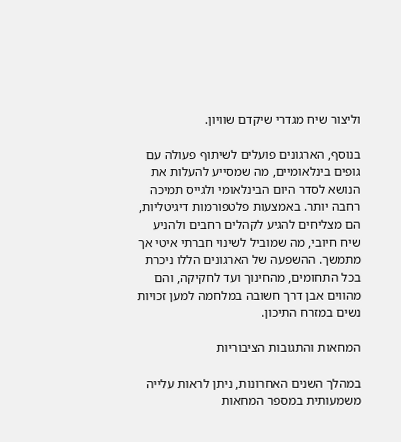וליצור שיח מגדרי שיקדם שוויון.

בנוסף, הארגונים פועלים לשיתוף פעולה עם גופים בינלאומיים, מה שמסייע להעלות את הנושא לסדר היום הבינלאומי ולגייס תמיכה רחבה יותר. באמצעות פלטפורמות דיגיטליות, הם מצליחים להגיע לקהלים רחבים ולהניע שיח חיובי, מה שמוביל לשינוי חברתי איטי אך מתמשך. ההשפעה של הארגונים הללו ניכרת בכל התחומים, מהחינוך ועד לחקיקה, והם מהווים אבן דרך חשובה במלחמה למען זכויות נשים במזרח התיכון.

המחאות והתגובות הציבוריות

במהלך השנים האחרונות, ניתן לראות עלייה משמעותית במספר המחאות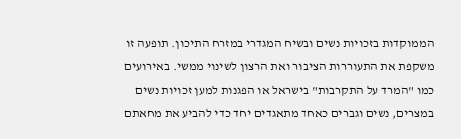הממוקדות בזכויות נשים ובשיח המגדרי במזרח התיכון. תופעה זו משקפת את התעוררות הציבור ואת הרצון לשינוי ממשי. באירועים כמו "המרד על התקרבות" בישראל או הפגנות למען זכויות נשים במצרים, נשים וגברים כאחד מתאגדים יחד כדי להביע את מחאתם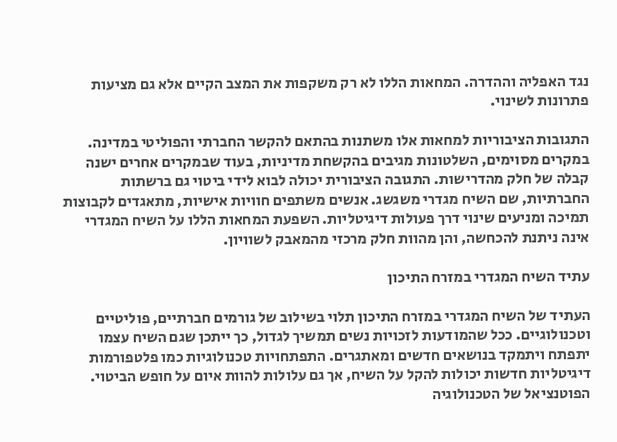נגד האפליה וההדרה. המחאות הללו לא רק משקפות את המצב הקיים אלא גם מציעות פתרונות לשינוי.

התגובות הציבוריות למחאות אלו משתנות בהתאם להקשר החברתי והפוליטי במדינה. במקרים מסוימים, השלטונות מגיבים בהקשחת מדיניות, בעוד שבמקרים אחרים ישנה קבלה של חלק מהדרישות. התגובה הציבורית יכולה לבוא לידי ביטוי גם ברשתות החברתיות, שם השיח מגדרי משגשג. אנשים משתפים חוויות אישיות, מתאגדים לקבוצות תמיכה ומניעים שינוי דרך פעולות דיגיטליות. השפעת המחאות הללו על השיח המגדרי אינה ניתנת להכחשה, והן מהוות חלק מרכזי מהמאבק לשוויון.

עתיד השיח המגדרי במזרח התיכון

העתיד של השיח המגדרי במזרח התיכון תלוי בשילוב של גורמים חברתיים, פוליטיים וטכנולוגיים. ככל שהמודעות לזכויות נשים תמשיך לגדול, כך ייתכן שגם השיח עצמו יתפתח ויתמקד בנושאים חדשים ומאתגרים. התפתחויות טכנולוגיות כמו פלטפורמות דיגיטליות חדשות יכולות להקל על השיח, אך גם עלולות להוות איום על חופש הביטוי. הפוטנציאל של הטכנולוגיה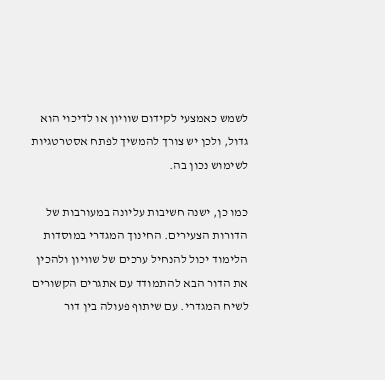לשמש כאמצעי לקידום שוויון או לדיכוי הוא גדול, ולכן יש צורך להמשיך לפתח אסטרטגיות לשימוש נכון בה.

כמו כן, ישנה חשיבות עליונה במעורבות של הדורות הצעירים. החינוך המגדרי במוסדות הלימוד יכול להנחיל ערכים של שוויון ולהכין את הדור הבא להתמודד עם אתגרים הקשורים לשיח המגדרי. עם שיתוף פעולה בין דור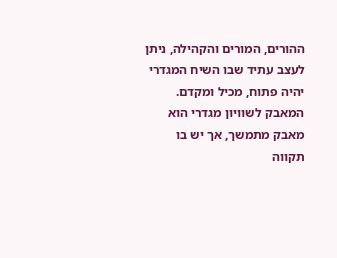ההורים, המורים והקהילה, ניתן לעצב עתיד שבו השיח המגדרי יהיה פתוח, מכיל ומקדם. המאבק לשוויון מגדרי הוא מאבק מתמשך, אך יש בו תקווה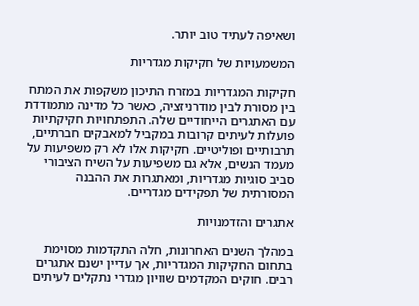ושאיפה לעתיד טוב יותר.

המשמעויות של חקיקות מגדריות

חקיקות המגדריות במזרח התיכון משקפות את המתח בין מסורת לבין מודרניזציה, כאשר כל מדינה מתמודדת עם האתגרים הייחודיים שלה. התפתחויות חקיקתיות פועלות לעיתים קרובות במקביל למאבקים חברתיים, תרבותיים ופוליטיים. חקיקות אלו לא רק משפיעות על מעמד הנשים, אלא גם משפיעות על השיח הציבורי סביב סוגיות מגדריות, ומאתגרות את ההבנה המסורתית של תפקידים מגדריים.

אתגרים והזדמנויות

במהלך השנים האחרונות, חלה התקדמות מסוימת בתחום החקיקות המגדריות, אך עדיין ישנם אתגרים רבים. חוקים המקדמים שוויון מגדרי נתקלים לעיתים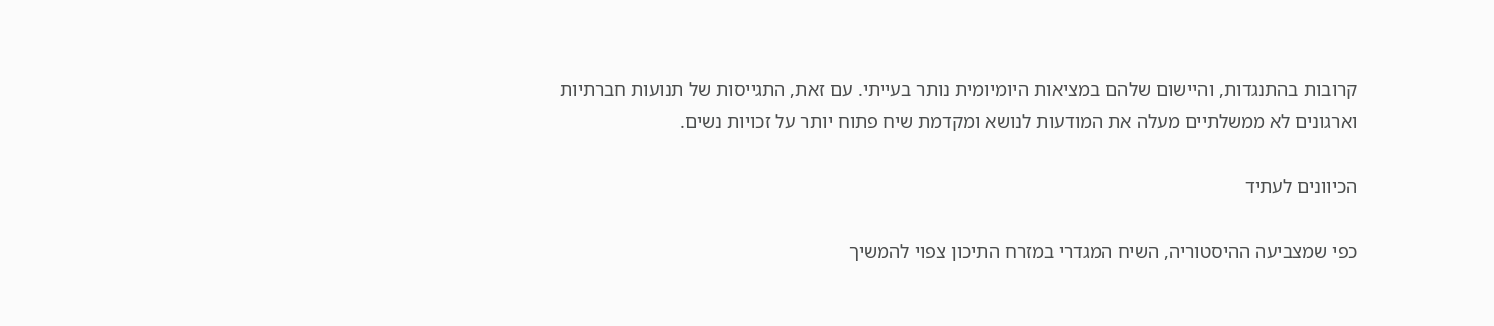קרובות בהתנגדות, והיישום שלהם במציאות היומיומית נותר בעייתי. עם זאת, התגייסות של תנועות חברתיות וארגונים לא ממשלתיים מעלה את המודעות לנושא ומקדמת שיח פתוח יותר על זכויות נשים.

הכיוונים לעתיד

כפי שמצביעה ההיסטוריה, השיח המגדרי במזרח התיכון צפוי להמשיך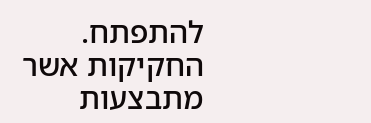להתפתח. החקיקות אשר מתבצעות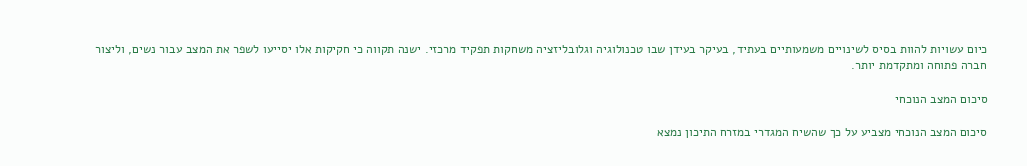כיום עשויות להוות בסיס לשינויים משמעותיים בעתיד, בעיקר בעידן שבו טכנולוגיה וגלובליזציה משחקות תפקיד מרכזי. ישנה תקווה כי חקיקות אלו יסייעו לשפר את המצב עבור נשים, וליצור חברה פתוחה ומתקדמת יותר.

סיכום המצב הנוכחי

סיכום המצב הנוכחי מצביע על כך שהשיח המגדרי במזרח התיכון נמצא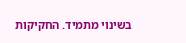בשינוי מתמיד. החקיקות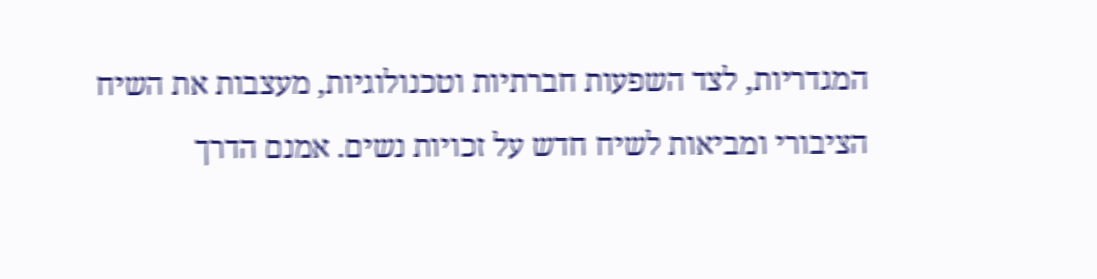המגדריות, לצד השפעות חברתיות וטכנולוגיות, מעצבות את השיח הציבורי ומביאות לשיח חדש על זכויות נשים. אמנם הדרך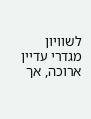לשוויון מגדרי עדיין ארוכה, אך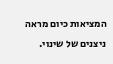המציאות כיום מראה ניצנים של שינוי.